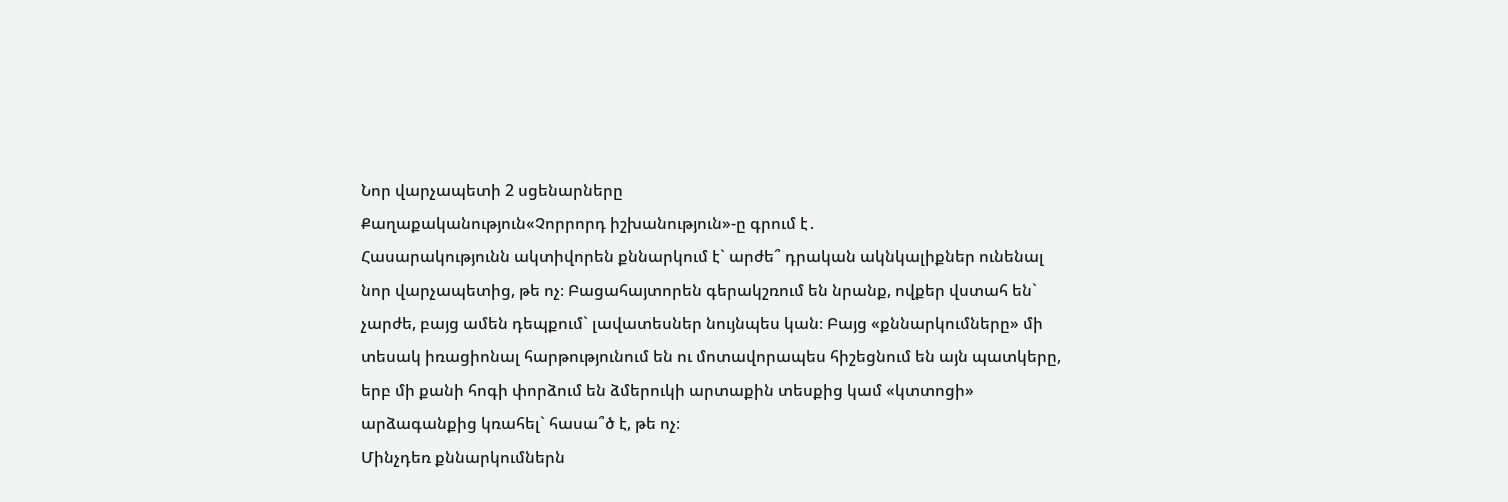Նոր վարչապետի 2 սցենարները
Քաղաքականություն«Չորրորդ իշխանություն»-ը գրում է․
Հասարակությունն ակտիվորեն քննարկում է` արժե՞ դրական ակնկալիքներ ունենալ նոր վարչապետից, թե ոչ։ Բացահայտորեն գերակշռում են նրանք, ովքեր վստահ են` չարժե, բայց ամեն դեպքում` լավատեսներ նույնպես կան։ Բայց «քննարկումները» մի տեսակ իռացիոնալ հարթությունում են ու մոտավորապես հիշեցնում են այն պատկերը, երբ մի քանի հոգի փորձում են ձմերուկի արտաքին տեսքից կամ «կտտոցի» արձագանքից կռահել` հասա՞ծ է, թե ոչ։
Մինչդեռ քննարկումներն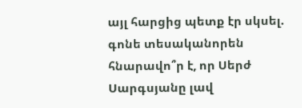այլ հարցից պետք էր սկսել. գոնե տեսականորեն հնարավո՞ր է, որ Սերժ Սարգսյանը լավ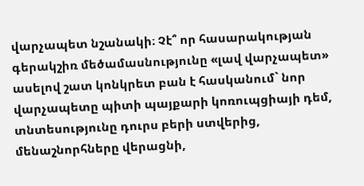վարչապետ նշանակի։ Չէ՞ որ հասարակության գերակշիռ մեծամասնությունը «լավ վարչապետ» ասելով շատ կոնկրետ բան է հասկանում` նոր վարչապետը պիտի պայքարի կոռուպցիայի դեմ, տնտեսությունը դուրս բերի ստվերից, մենաշնորհները վերացնի,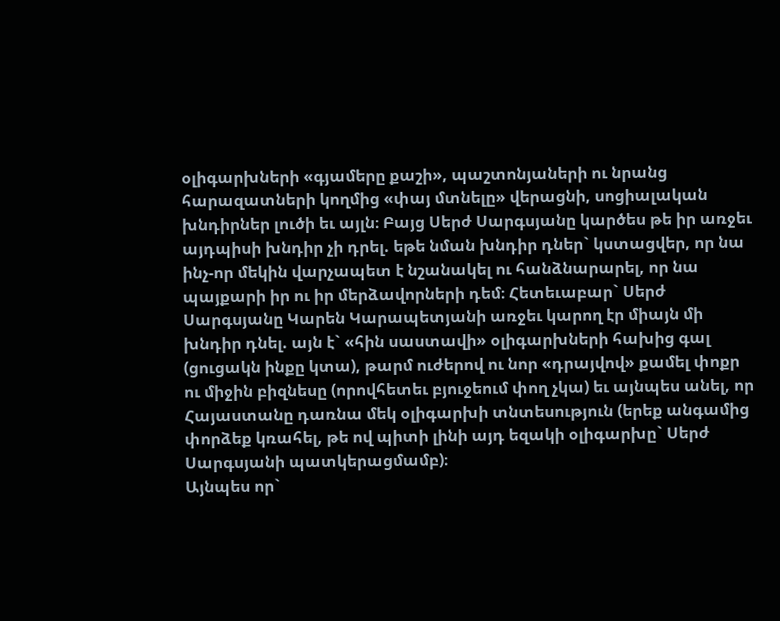օլիգարխների «գյամերը քաշի», պաշտոնյաների ու նրանց հարազատների կողմից «փայ մտնելը» վերացնի, սոցիալական խնդիրներ լուծի եւ այլն։ Բայց Սերժ Սարգսյանը կարծես թե իր առջեւ այդպիսի խնդիր չի դրել. եթե նման խնդիր դներ` կստացվեր, որ նա ինչ-որ մեկին վարչապետ է նշանակել ու հանձնարարել, որ նա պայքարի իր ու իր մերձավորների դեմ։ Հետեւաբար` Սերժ Սարգսյանը Կարեն Կարապետյանի առջեւ կարող էր միայն մի խնդիր դնել. այն է` «հին սաստավի» օլիգարխների հախից գալ (ցուցակն ինքը կտա), թարմ ուժերով ու նոր «դրայվով» քամել փոքր ու միջին բիզնեսը (որովհետեւ բյուջեում փող չկա) եւ այնպես անել, որ Հայաստանը դառնա մեկ օլիգարխի տնտեսություն (երեք անգամից փորձեք կռահել, թե ով պիտի լինի այդ եզակի օլիգարխը` Սերժ Սարգսյանի պատկերացմամբ)։
Այնպես որ`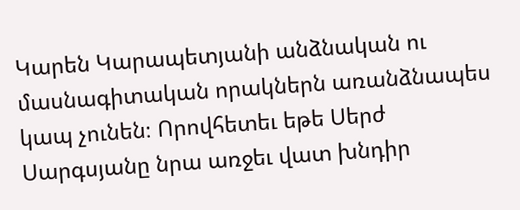Կարեն Կարապետյանի անձնական ու մասնագիտական որակներն առանձնապես կապ չունեն։ Որովհետեւ եթե Սերժ Սարգսյանը նրա առջեւ վատ խնդիր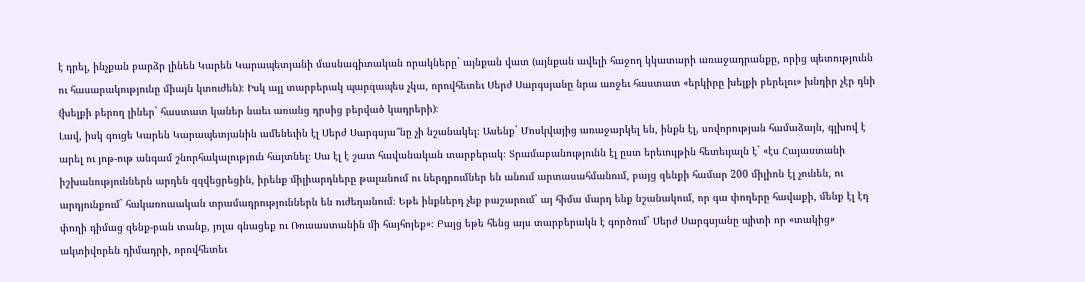է դրել, ինչքան բարձր լինեն Կարեն Կարապետյանի մասնագիտական որակները` այնքան վատ (այնքան ավելի հաջող կկատարի առաջադրանքը, որից պետությունն ու հասարակությունը միայն կտուժեն)։ Իսկ այլ տարբերակ պարզապես չկա, որովհետեւ Սերժ Սարգսյանը նրա առջեւ հաստատ «երկիրը խելքի բերելու» խնդիր չէր դնի (խելքի բերող լիներ` հաստատ կաներ նաեւ առանց դրսից բերված կադրերի)։
Լավ, իսկ գուցե Կարեն Կարապետյանին ամենեւին էլ Սերժ Սարգսյա՞նը չի նշանակել։ Ասենք` Մոսկվայից առաջարկել են, ինքն էլ, սովորության համաձայն, գլխով է արել ու յոթ-ութ անգամ շնորհակալություն հայտնել։ Սա էլ է շատ հավանական տարբերակ։ Տրամաբանությունն էլ ըստ երեւույթին հետեւյալն է` «էս Հայաստանի իշխանություններն արդեն զզվեցրեցին, իրենք միլիարդները թալանում ու ներդրումներ են անում արտասահմանում, բայց զենքի համար 200 միլիոն էլ չունեն, ու արդյունքում` հակառուսական տրամադրություններն են ուժեղանում։ Եթե ինքներդ չեք բաշարում` այ հիմա մարդ ենք նշանակում, որ գա փողերը հավաքի, մենք էլ էդ փողի դիմաց զենք-բան տանք, յոլա գնացեք ու Ռուսաստանին մի հայհոյեք»։ Բայց եթե հենց այս տարբերակն է գործում` Սերժ Սարգսյանը պիտի որ «տակից» ակտիվորեն դիմադրի, որովհետեւ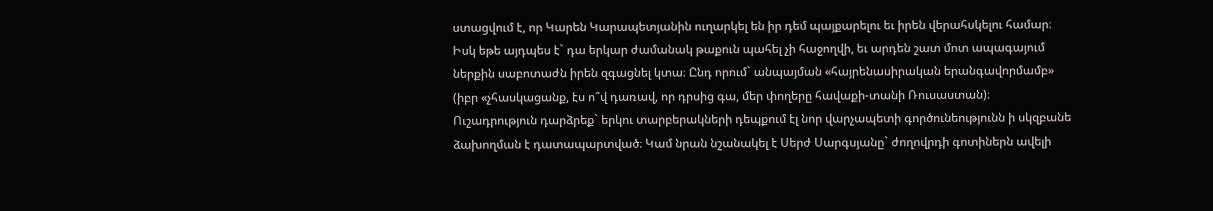ստացվում է, որ Կարեն Կարապետյանին ուղարկել են իր դեմ պայքարելու եւ իրեն վերահսկելու համար։ Իսկ եթե այդպես է` դա երկար ժամանակ թաքուն պահել չի հաջողվի, եւ արդեն շատ մոտ ապագայում ներքին սաբոտաժն իրեն զգացնել կտա։ Ընդ որում` անպայման «հայրենասիրական երանգավորմամբ» (իբր «չհասկացանք, էս ո՞վ դառավ, որ դրսից գա, մեր փողերը հավաքի-տանի Ռուսաստան)։
Ուշադրություն դարձրեք` երկու տարբերակների դեպքում էլ նոր վարչապետի գործունեությունն ի սկզբանե ձախողման է դատապարտված։ Կամ նրան նշանակել է Սերժ Սարգսյանը` ժողովրդի գոտիներն ավելի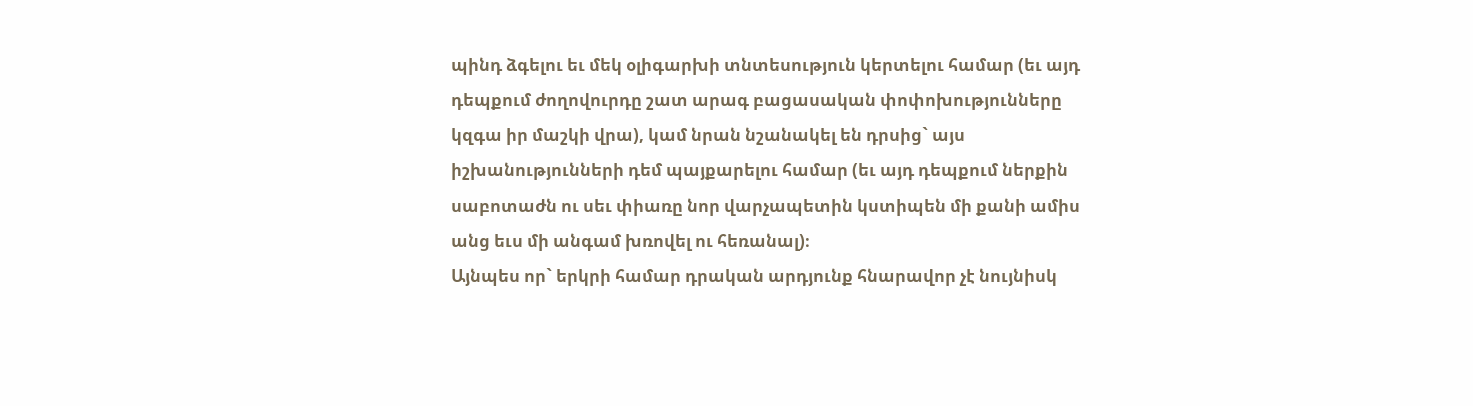պինդ ձգելու եւ մեկ օլիգարխի տնտեսություն կերտելու համար (եւ այդ դեպքում ժողովուրդը շատ արագ բացասական փոփոխությունները կզգա իր մաշկի վրա), կամ նրան նշանակել են դրսից` այս իշխանությունների դեմ պայքարելու համար (եւ այդ դեպքում ներքին սաբոտաժն ու սեւ փիառը նոր վարչապետին կստիպեն մի քանի ամիս անց եւս մի անգամ խռովել ու հեռանալ)։
Այնպես որ` երկրի համար դրական արդյունք հնարավոր չէ նույնիսկ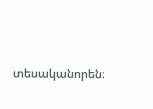տեսականորեն։